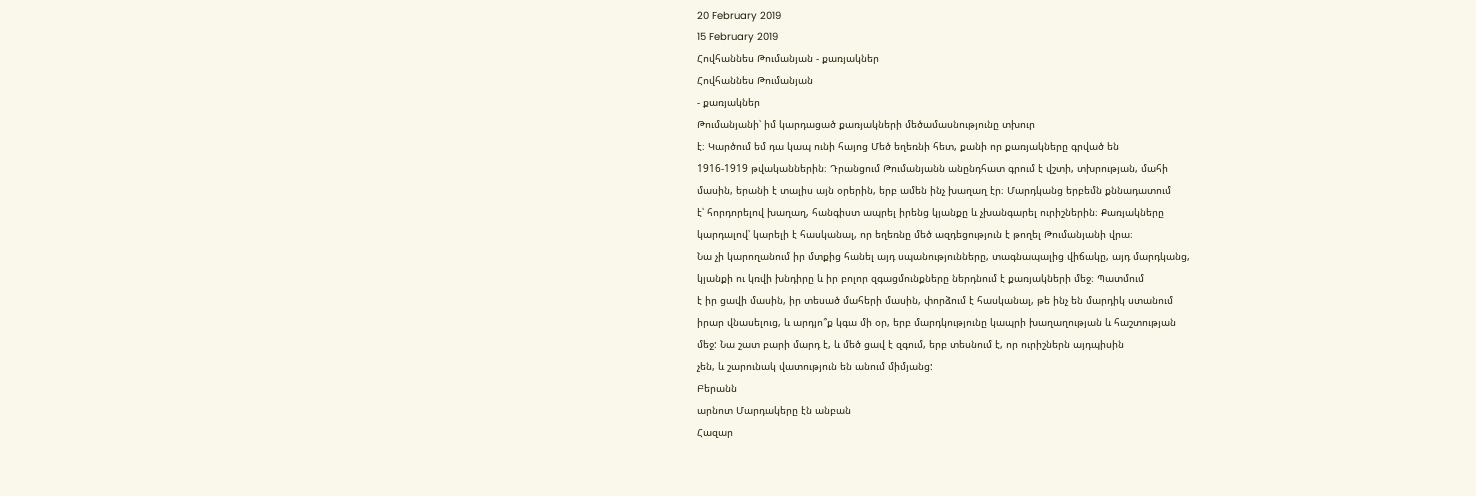20 February 2019
15 February 2019
Հովհաննես Թումանյան - քառյակներ
Հովհաննես Թումանյան
- քառյակներ
Թումանյանի՝ իմ կարդացած քառյակների մեծամասնությունը տխուր
է։ Կարծում եմ դա կապ ունի հայոց Մեծ եղեռնի հետ, քանի որ քառյակները գրված են
1916-1919 թվականներին։ Դրանցում Թումանյանն անընդհատ գրում է վշտի, տխրության, մահի
մասին, երանի է տալիս այն օրերին, երբ ամեն ինչ խաղաղ էր։ Մարդկանց երբեմն քննադատում
է՝ հորդորելով խաղաղ, հանգիստ ապրել իրենց կյանքը և չխանգարել ուրիշներին։ Քառյակները
կարդալով՝ կարելի է հասկանալ, որ եղեռնը մեծ ազդեցություն է թողել Թումանյանի վրա։
Նա չի կարողանում իր մտքից հանել այդ սպանությունները, տագնապալից վիճակը, այդ մարդկանց,
կյանքի ու կռվի խնդիրը և իր բոլոր զգացմունքները ներդնում է քառյակների մեջ։ Պատմում
է իր ցավի մասին, իր տեսած մահերի մասին, փորձում է հասկանալ, թե ինչ են մարդիկ ստանում
իրար վնասելուց, և արդյո՞ք կգա մի օր, երբ մարդկությունը կապրի խաղաղության և հաշտության
մեջ: Նա շատ բարի մարդ է, և մեծ ցավ է զգում, երբ տեսնում է, որ ուրիշներն այդպիսին
չեն, և շարունակ վատություն են անում միմյանց:
Բերանն
արնոտ Մարդակերը էն անբան
Հազար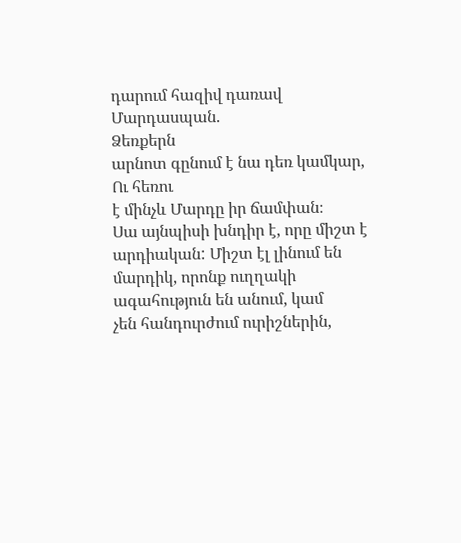դարում հազիվ դառավ Մարդասպան.
Ձեռքերն
արնոտ գընում է նա դեռ կամկար,
Ու հեռու
է մինչև Մարդը իր ճամփան։
Սա այնպիսի խնդիր է, որը միշտ է արդիական: Միշտ էլ լինում են մարդիկ, որոնք ուղղակի ագահություն են անում, կամ
չեն հանդուրժում ուրիշներին,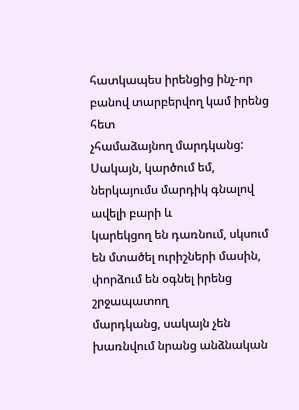հատկապես իրենցից ինչ-որ բանով տարբերվող կամ իրենց հետ
չհամաձայնող մարդկանց: Սակայն, կարծում եմ, ներկայումս մարդիկ գնալով ավելի բարի և
կարեկցող են դառնում, սկսում են մտածել ուրիշների մասին, փորձում են օգնել իրենց շրջապատող
մարդկանց, սակայն չեն խառնվում նրանց անձնական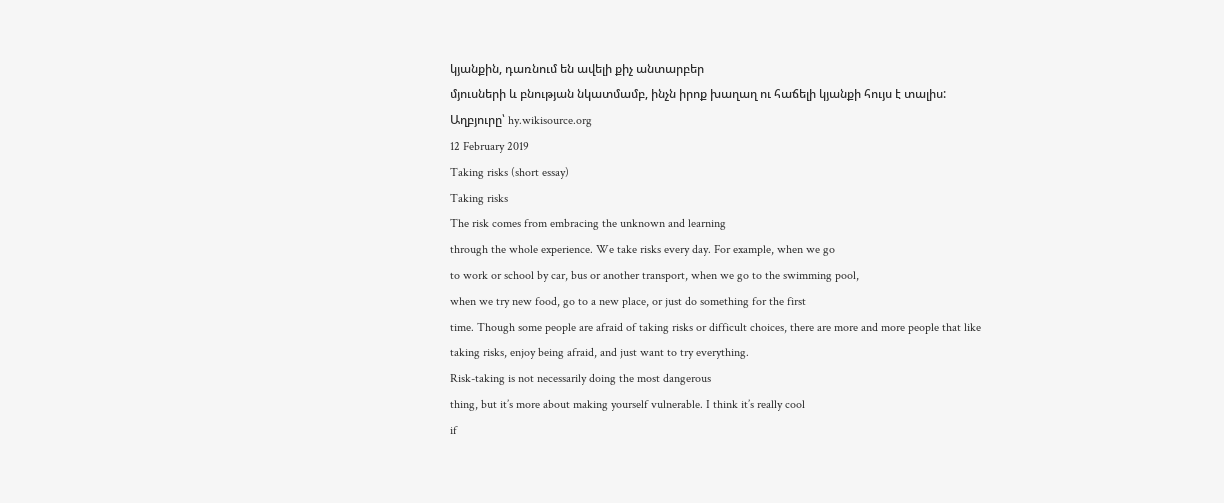կյանքին, դառնում են ավելի քիչ անտարբեր
մյուսների և բնության նկատմամբ, ինչն իրոք խաղաղ ու հաճելի կյանքի հույս է տալիս:
Աղբյուրը՝ hy.wikisource.org
12 February 2019
Taking risks (short essay)
Taking risks
The risk comes from embracing the unknown and learning
through the whole experience. We take risks every day. For example, when we go
to work or school by car, bus or another transport, when we go to the swimming pool,
when we try new food, go to a new place, or just do something for the first
time. Though some people are afraid of taking risks or difficult choices, there are more and more people that like
taking risks, enjoy being afraid, and just want to try everything.
Risk-taking is not necessarily doing the most dangerous
thing, but it’s more about making yourself vulnerable. I think it’s really cool
if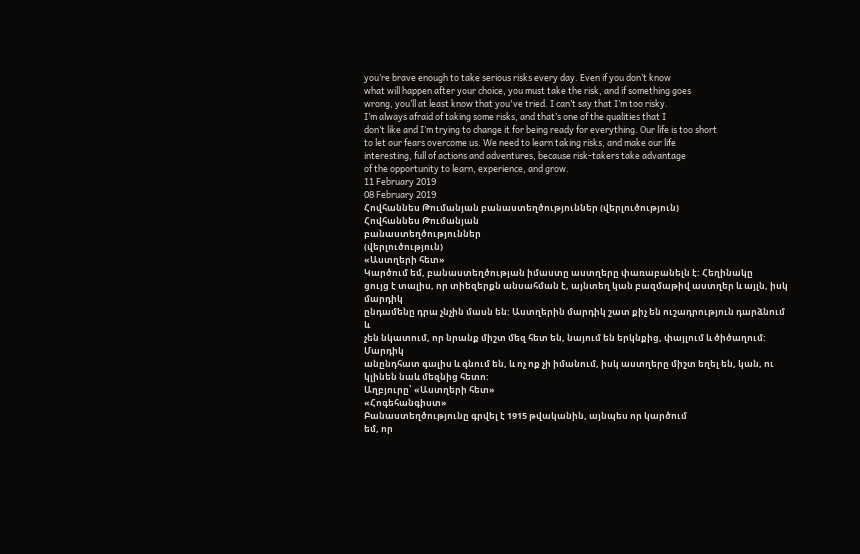you’re brave enough to take serious risks every day. Even if you don’t know
what will happen after your choice, you must take the risk, and if something goes
wrong, you’ll at least know that you've tried. I can’t say that I’m too risky.
I’m always afraid of taking some risks, and that’s one of the qualities that I
don’t like and I’m trying to change it for being ready for everything. Our life is too short
to let our fears overcome us. We need to learn taking risks, and make our life
interesting, full of actions and adventures, because risk-takers take advantage
of the opportunity to learn, experience, and grow.
11 February 2019
08 February 2019
Հովհաննես Թումանյան բանաստեղծություններ (վերլուծություն)
Հովհաննես Թումանյան
բանաստեղծություններ
(վերլուծություն)
«Աստղերի հետ»
Կարծում եմ, բանաստեղծության իմաստը աստղերը փառաբանելն է: Հեղինակը
ցույց է տալիս, որ տիեզերքն անսահման է, այնտեղ կան բազմաթիվ աստղեր և այլն, իսկ մարդիկ
ընդամենը դրա չնչին մասն են: Աստղերին մարդիկ շատ քիչ են ուշադրություն դարձնում և
չեն նկատում, որ նրանք միշտ մեզ հետ են, նայում են երկնքից, փայլում և ծիծաղում: Մարդիկ
անընդհատ գալիս և գնում են, և ոչ ոք չի իմանում, իսկ աստղերը միշտ եղել են, կան, ու
կլինեն նաև մեզնից հետո:
Աղբյուրը՝ «Աստղերի հետ»
«Հոգեհանգիստ»
Բանաստեղծությունը գրվել է 1915 թվականին, այնպես որ կարծում
եմ, որ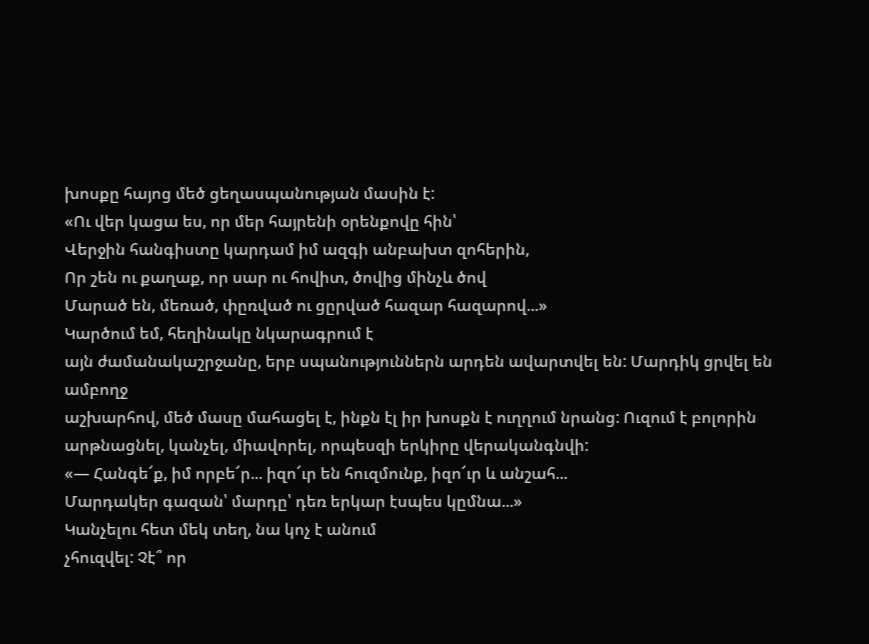խոսքը հայոց մեծ ցեղասպանության մասին է:
«Ու վեր կացա ես, որ մեր հայրենի օրենքովը հին՝
Վերջին հանգիստը կարդամ իմ ազգի անբախտ զոհերին,
Որ շեն ու քաղաք, որ սար ու հովիտ, ծովից մինչև ծով
Մարած են, մեռած, փըռված ու ցըրված հազար հազարով...»
Կարծում եմ, հեղինակը նկարագրում է
այն ժամանակաշրջանը, երբ սպանություններն արդեն ավարտվել են: Մարդիկ ցրվել են ամբողջ
աշխարհով, մեծ մասը մահացել է, ինքն էլ իր խոսքն է ուղղում նրանց: Ուզում է բոլորին
արթնացնել, կանչել, միավորել, որպեսզի երկիրը վերականգնվի:
«— Հանգե՜ք, իմ որբե՜ր... իզո՜ւր են հուզմունք, իզո՜ւր և անշահ...
Մարդակեր գազան՝ մարդը՝ դեռ երկար էսպես կըմնա...»
Կանչելու հետ մեկ տեղ, նա կոչ է անում
չհուզվել: Չէ՞ որ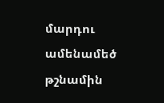մարդու ամենամեծ թշնամին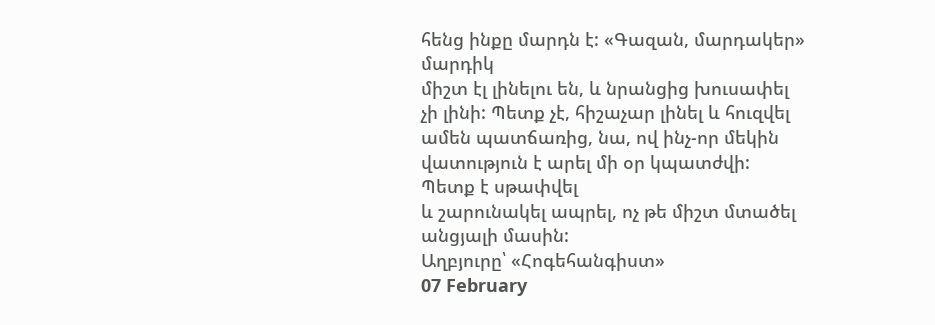հենց ինքը մարդն է: «Գազան, մարդակեր» մարդիկ
միշտ էլ լինելու են, և նրանցից խուսափել չի լինի: Պետք չէ, հիշաչար լինել և հուզվել
ամեն պատճառից, նա, ով ինչ-որ մեկին վատություն է արել մի օր կպատժվի: Պետք է սթափվել
և շարունակել ապրել, ոչ թե միշտ մտածել անցյալի մասին:
Աղբյուրը՝ «Հոգեհանգիստ»
07 February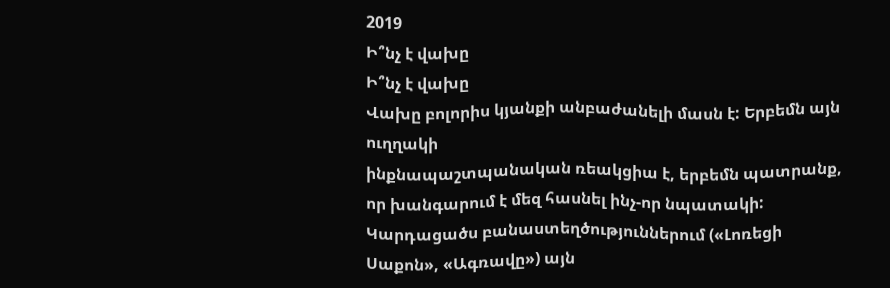2019
Ի՞նչ է վախը
Ի՞նչ է վախը
Վախը բոլորիս կյանքի անբաժանելի մասն է: Երբեմն այն ուղղակի
ինքնապաշտպանական ռեակցիա է, երբեմն պատրանք, որ խանգարում է մեզ հասնել ինչ-որ նպատակի:
Կարդացածս բանաստեղծություններում («Լոռեցի Սաքոն», «Ագռավը») այն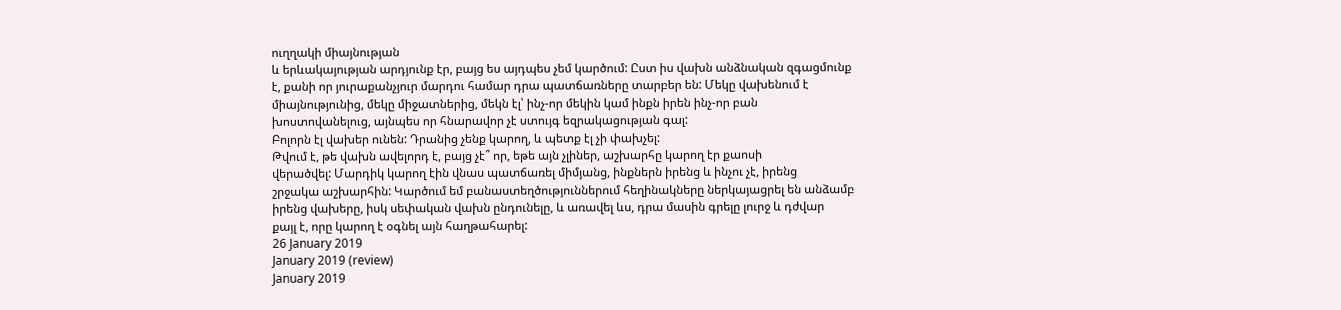ուղղակի միայնության
և երևակայության արդյունք էր, բայց ես այդպես չեմ կարծում: Ըստ իս վախն անձնական զգացմունք
է, քանի որ յուրաքանչյուր մարդու համար դրա պատճառները տարբեր են: Մեկը վախենում է
միայնությունից, մեկը միջատներից, մեկն էլ՝ ինչ-որ մեկին կամ ինքն իրեն ինչ-որ բան
խոստովանելուց, այնպես որ հնարավոր չէ ստույգ եզրակացության գալ:
Բոլորն էլ վախեր ունեն: Դրանից չենք կարող, և պետք էլ չի փախչել:
Թվում է, թե վախն ավելորդ է, բայց չէ՞ որ, եթե այն չլիներ, աշխարհը կարող էր քաոսի
վերածվել: Մարդիկ կարող էին վնաս պատճառել միմյանց, ինքներն իրենց և ինչու չէ, իրենց
շրջակա աշխարհին: Կարծում եմ բանաստեղծություններում հեղինակները ներկայացրել են անձամբ
իրենց վախերը, իսկ սեփական վախն ընդունելը, և առավել ևս, դրա մասին գրելը լուրջ և դժվար
քայլ է, որը կարող է օգնել այն հաղթահարել:
26 January 2019
January 2019 (review)
January 2019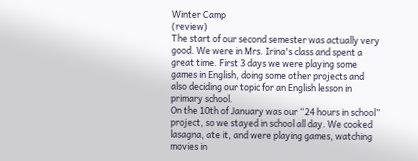Winter Camp
(review)
The start of our second semester was actually very good. We were in Mrs. Irina's class and spent a great time. First 3 days we were playing some games in English, doing some other projects and also deciding our topic for an English lesson in primary school.
On the 10th of January was our “24 hours in school” project, so we stayed in school all day. We cooked lasagna, ate it, and were playing games, watching movies in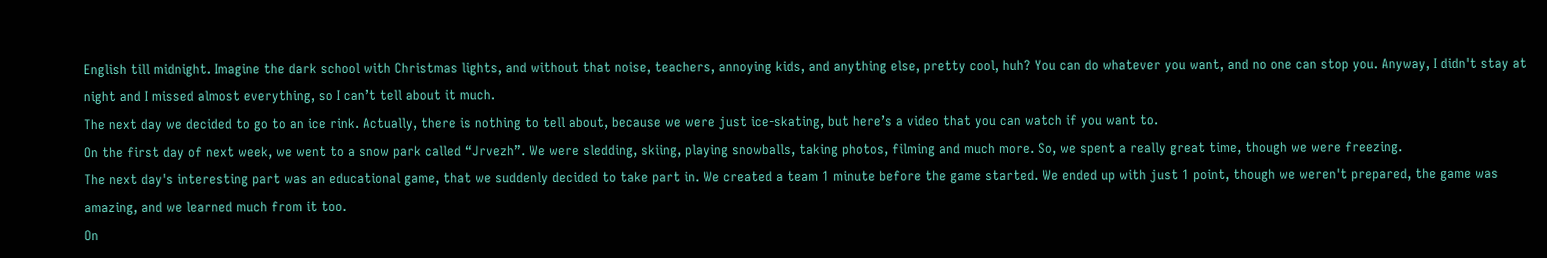English till midnight. Imagine the dark school with Christmas lights, and without that noise, teachers, annoying kids, and anything else, pretty cool, huh? You can do whatever you want, and no one can stop you. Anyway, I didn't stay at night and I missed almost everything, so I can’t tell about it much.
The next day we decided to go to an ice rink. Actually, there is nothing to tell about, because we were just ice-skating, but here’s a video that you can watch if you want to.
On the first day of next week, we went to a snow park called “Jrvezh”. We were sledding, skiing, playing snowballs, taking photos, filming and much more. So, we spent a really great time, though we were freezing.
The next day's interesting part was an educational game, that we suddenly decided to take part in. We created a team 1 minute before the game started. We ended up with just 1 point, though we weren't prepared, the game was amazing, and we learned much from it too.
On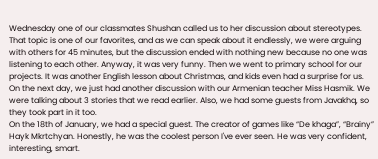Wednesday one of our classmates Shushan called us to her discussion about stereotypes. That topic is one of our favorites, and as we can speak about it endlessly, we were arguing with others for 45 minutes, but the discussion ended with nothing new because no one was listening to each other. Anyway, it was very funny. Then we went to primary school for our projects. It was another English lesson about Christmas, and kids even had a surprise for us.
On the next day, we just had another discussion with our Armenian teacher Miss Hasmik. We were talking about 3 stories that we read earlier. Also, we had some guests from Javakhq, so they took part in it too.
On the 18th of January, we had a special guest. The creator of games like “De khaga”, “Brainy” Hayk Mkrtchyan. Honestly, he was the coolest person I've ever seen. He was very confident, interesting, smart.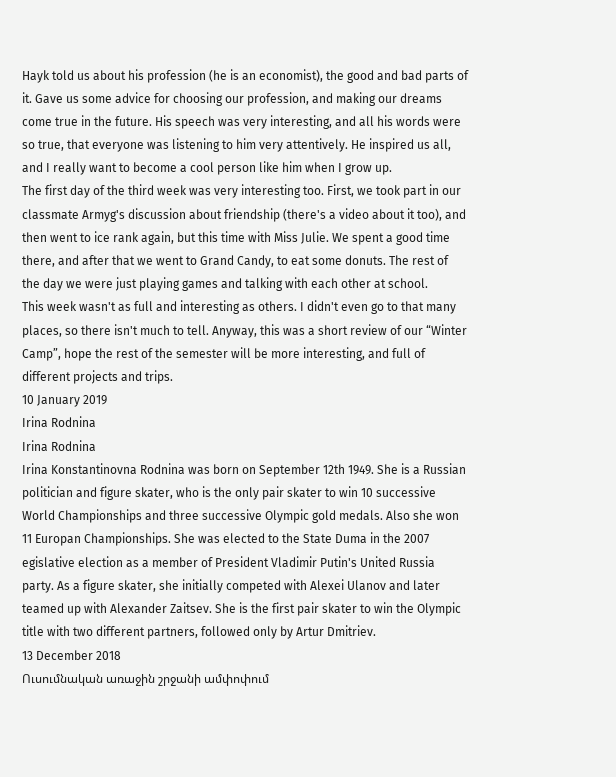Hayk told us about his profession (he is an economist), the good and bad parts of it. Gave us some advice for choosing our profession, and making our dreams come true in the future. His speech was very interesting, and all his words were so true, that everyone was listening to him very attentively. He inspired us all, and I really want to become a cool person like him when I grow up.
The first day of the third week was very interesting too. First, we took part in our classmate Armyg's discussion about friendship (there's a video about it too), and then went to ice rank again, but this time with Miss Julie. We spent a good time there, and after that we went to Grand Candy, to eat some donuts. The rest of the day we were just playing games and talking with each other at school.
This week wasn't as full and interesting as others. I didn't even go to that many places, so there isn't much to tell. Anyway, this was a short review of our “Winter Camp”, hope the rest of the semester will be more interesting, and full of different projects and trips.
10 January 2019
Irina Rodnina
Irina Rodnina
Irina Konstantinovna Rodnina was born on September 12th 1949. She is a Russian politician and figure skater, who is the only pair skater to win 10 successive World Championships and three successive Olympic gold medals. Also she won 11 Europan Championships. She was elected to the State Duma in the 2007 egislative election as a member of President Vladimir Putin's United Russia party. As a figure skater, she initially competed with Alexei Ulanov and later teamed up with Alexander Zaitsev. She is the first pair skater to win the Olympic title with two different partners, followed only by Artur Dmitriev.
13 December 2018
Ուսումնական առաջին շրջանի ամփոփում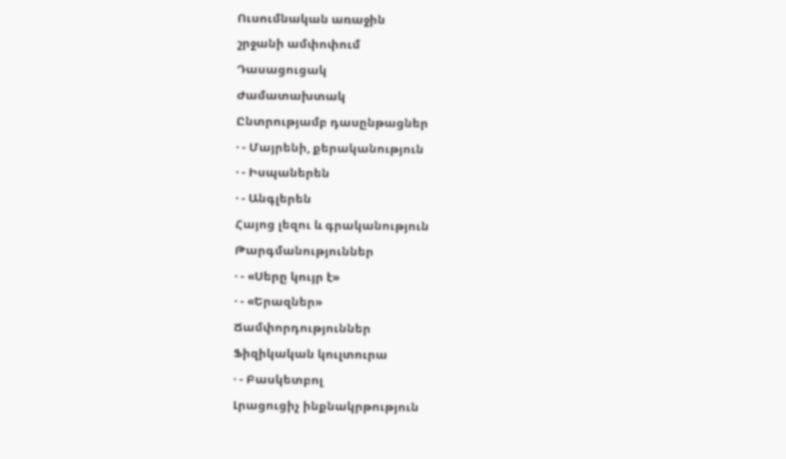Ուսումնական առաջին
շրջանի ամփոփում
Դասացուցակ
Ժամատախտակ
Ընտրությամբ դասընթացներ
· - Մայրենի, քերականություն
· - Իսպաներեն
· - Անգլերեն
Հայոց լեզու և գրականություն
Թարգմանություններ
· - «Սերը կույր է»
· - «Երազներ»
Ճամփորդություններ
Ֆիզիկական կուլտուրա
· - Բասկետբոլ
Լրացուցիչ ինքնակրթություն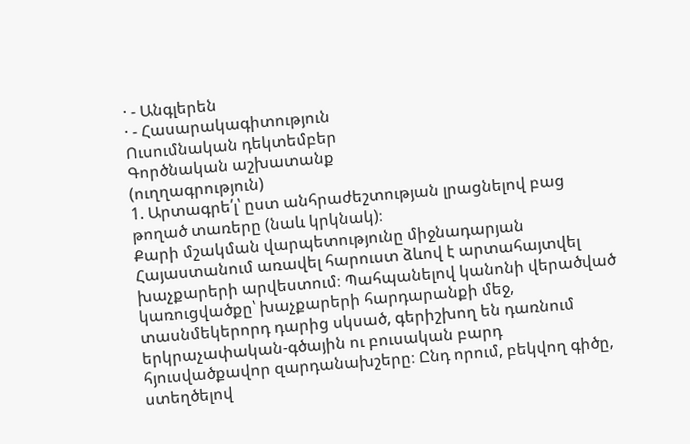· - Անգլերեն
· - Հասարակագիտություն
Ուսումնական դեկտեմբեր
Գործնական աշխատանք
(ուղղագրություն)
1. Արտագրե՛լ՝ ըստ անհրաժեշտության լրացնելով բաց թողած տառերը (նաև կրկնակ)։
Քարի մշակման վարպետությունը միջնադարյան Հայաստանում առավել հարուստ ձևով է արտահայտվել խաչքարերի արվեստում։ Պահպանելով կանոնի վերածված կառուցվածքը՝ խաչքարերի հարդարանքի մեջ, տասնմեկերորդ դարից սկսած, գերիշխող են դառնում երկրաչափական-գծային ու բուսական բարդ հյուսվածքավոր զարդանախշերը։ Ընդ որում, բեկվող գիծը, ստեղծելով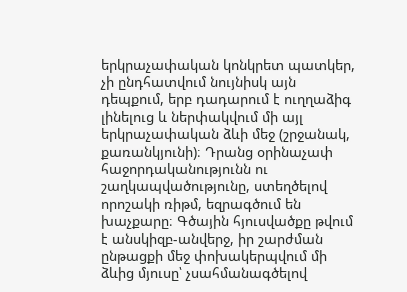երկրաչափական կոնկրետ պատկեր, չի ընդհատվում նույնիսկ այն դեպքում, երբ դադարում է ուղղաձիգ լինելուց և ներփակվում մի այլ երկրաչափական ձևի մեջ (շրջանակ, քառանկյունի)։ Դրանց օրինաչափ հաջորդականությունն ու շաղկապվածությունը, ստեղծելով որոշակի ռիթմ, եզրագծում են խաչքարը։ Գծային հյուսվածքը թվում է անսկիզբ-անվերջ, իր շարժման ընթացքի մեջ փոխակերպվում մի ձևից մյուսը՝ չսահմանագծելով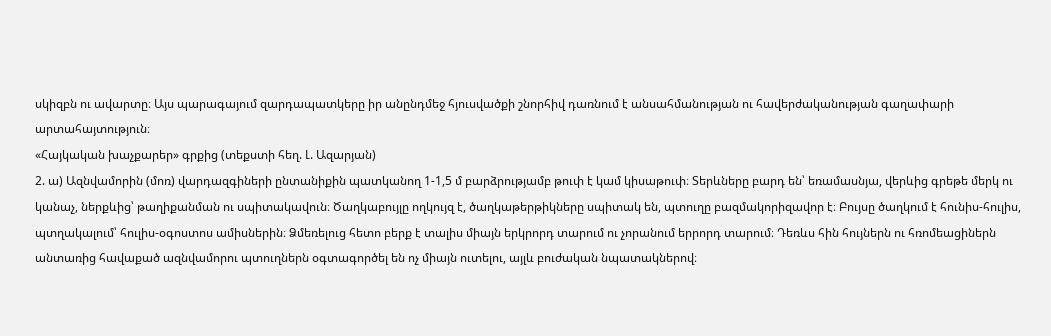սկիզբն ու ավարտը։ Այս պարագայում զարդապատկերը իր անընդմեջ հյուսվածքի շնորհիվ դառնում է անսահմանության ու հավերժականության գաղափարի արտահայտություն։
«Հայկական խաչքարեր» գրքից (տեքստի հեղ. Լ. Ազարյան)
2. ա) Ազնվամորին (մոռ) վարդազգիների ընտանիքին պատկանող 1-1,5 մ բարձրությամբ թուփ է կամ կիսաթուփ։ Տերևները բարդ են՝ եռամասնյա, վերևից գրեթե մերկ ու կանաչ, ներքևից՝ թաղիքանման ու սպիտակավուն։ Ծաղկաբույլը ողկույզ է, ծաղկաթերթիկները սպիտակ են, պտուղը բազմակորիզավոր է։ Բույսը ծաղկում է հունիս-հուլիս, պտղակալում՝ հուլիս-օգոստոս ամիսներին։ Ձմեռելուց հետո բերք է տալիս միայն երկրորդ տարում ու չորանում երրորդ տարում։ Դեռևս հին հույներն ու հռոմեացիներն անտառից հավաքած ազնվամորու պտուղներն օգտագործել են ոչ միայն ուտելու, այլև բուժական նպատակներով։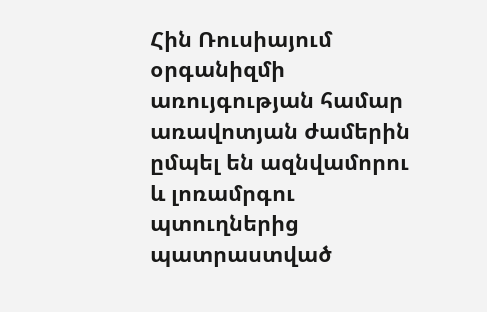Հին Ռուսիայում օրգանիզմի առույգության համար առավոտյան ժամերին ըմպել են ազնվամորու և լոռամրգու պտուղներից պատրաստված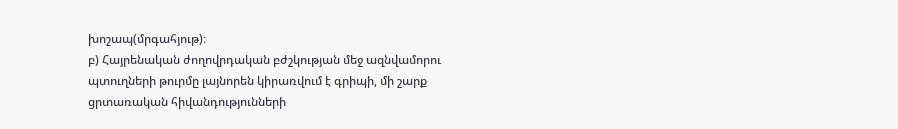խոշապ(մրգահյութ)։
բ) Հայրենական ժողովրդական բժշկության մեջ ազնվամորու պտուղների թուրմը լայնորեն կիրառվում է գրիպի, մի շարք ցրտառական հիվանդությունների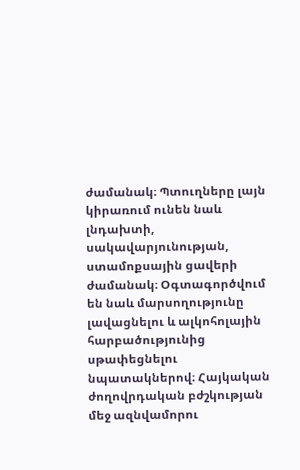ժամանակ։ Պտուղները լայն կիրառում ունեն նաև լնդախտի, սակավարյունության, ստամոքսային ցավերի ժամանակ։ Օգտագործվում են նաև մարսողությունը լավացնելու և ալկոհոլային հարբածությունից սթափեցնելու նպատակներով։ Հայկական ժողովրդական բժշկության մեջ ազնվամորու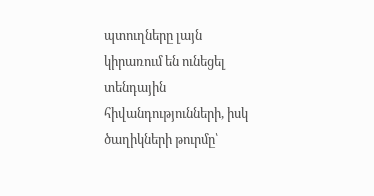պտուղները լայն կիրառում են ունեցել տենդային հիվանդությունների, իսկ ծաղիկների թուրմը՝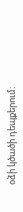օձի կծածի դեպքերում։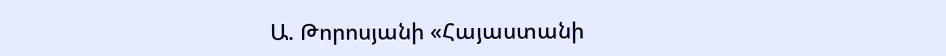Ա. Թորոսյանի «Հայաստանի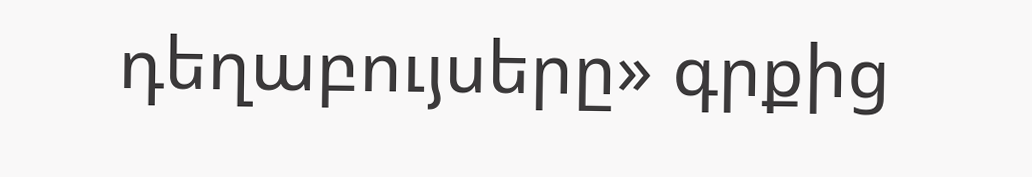դեղաբույսերը» գրքից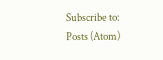Subscribe to:
Posts (Atom)